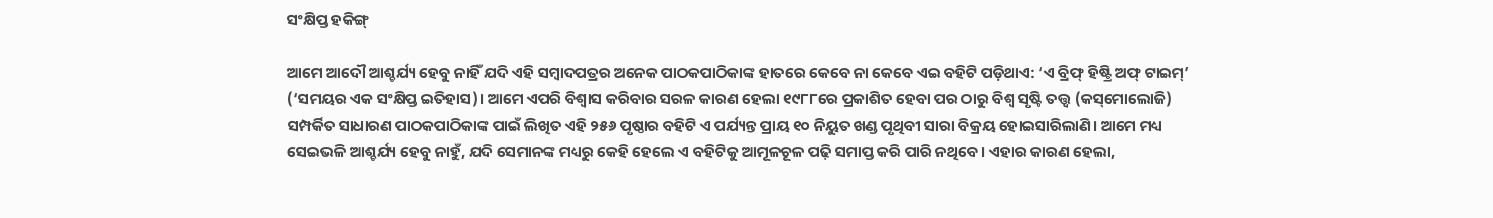ସଂକ୍ଷିପ୍ତ ହକିଙ୍ଗ୍‌

ଆମେ ଆଦୌ ଆଶ୍ଚର୍ଯ୍ୟ ହେବୁ ନାହିଁ ଯଦି ଏହି ସମ୍ବାଦପତ୍ରର ଅନେକ ପାଠକପାଠିକାଙ୍କ ହାତରେ କେବେ ନା କେବେ ଏଇ ବହିଟି ପଡ଼ିଥାଏ: ‘ଏ ବ୍ରିଫ୍‌ ହିଷ୍ଟ୍ରି ଅଫ୍‌ ଟାଇମ୍‌’ (‘ସମୟର ଏକ ସଂକ୍ଷିପ୍ତ ଇତିହାସ)। ଆମେ ଏପରି ବିଶ୍ୱାସ କରିବାର ସରଳ କାରଣ ହେଲା ୧୯୮୮ରେ ପ୍ରକାଶିତ ହେବା ପର ଠାରୁ ବିଶ୍ୱ ସୃଷ୍ଟି ତତ୍ତ୍ୱ (କସ୍‌ମୋଲୋଜି) ସମ୍ପର୍କିତ ସାଧାରଣ ପାଠକପାଠିକାଙ୍କ ପାଇଁ ଲିଖିତ ଏହି ୨୫୬ ପୃଷ୍ଠାର ବହିଟି ଏ ପର୍ଯ୍ୟନ୍ତ ପ୍ରାୟ ୧୦ ନିୟୁତ ଖଣ୍ଡ ପୃଥିବୀ ସାରା ବିକ୍ରୟ ହୋଇସାରିଲାଣି। ଆମେ ମଧ୍ୟ ସେଇଭଳି ଆଶ୍ଚର୍ଯ୍ୟ ହେବୁ ନାହୁଁ, ଯଦି ସେମାନଙ୍କ ମଧ୍ୟରୁ କେହି ହେଲେ ଏ ବହିଟିକୁ ଆମୂଳଚୂଳ ପଢ଼ି ସମାପ୍ତ କରି ପାରି ନଥିବେ। ଏହାର କାରଣ ହେଲା,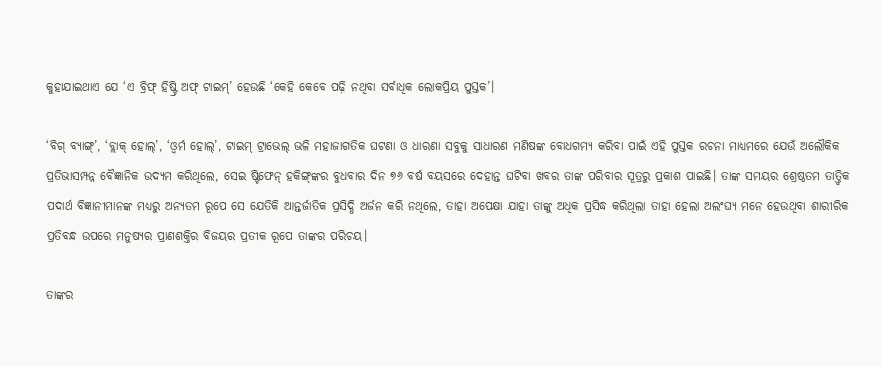କୁହାଯାଇଥାଏ ଯେ ‘ଏ ବ୍ରିଫ୍‌ ହିଷ୍ଟ୍ରି ଅଫ୍‌ ଟାଇମ୍‌’ ହେଉଛି ‘କେହି କେବେ ପଢ଼ି ନଥିବା ସର୍ବାଧିକ ଲୋକପ୍ରିୟ ପୁସ୍ତକ’।

‘ବିଗ୍‌ ବ୍ୟାଙ୍ଗ୍‌’, ‘ବ୍ଲାକ୍‌ ହୋଲ୍‌’, ‘ଓ୍ଵର୍ମ ହୋଲ୍‌’, ଟାଇମ୍‌ ଟ୍ରାଭେଲ୍‌ ଭଳି ମହାଜାଗତିକ ଘଟଣା ଓ ଧାରଣା ସବୁକୁ ସାଧାରଣ ମଣିଷଙ୍କ ବୋଧଗମ୍ୟ କରିବା ପାଇଁ ଏହି ପୁସ୍ତକ ରଚନା ମାଧ୍ୟମରେ ଯେଉଁ ଅଲୌକିକ ପ୍ରତିଭାସମ୍ପନ୍ନ ବୈଜ୍ଞାନିକ ଉଦ୍ୟମ କରିଥିଲେ, ସେଇ ଷ୍ଟିଫେନ୍‌ ହକିଙ୍ଗ୍‌ଙ୍କର ବୁଧବାର ଦିନ ୭୬ ବର୍ଷ ବୟସରେ ଦେହାନ୍ତ ଘଟିବା ଖବର ତାଙ୍କ ପରିବାର ସୂତ୍ରରୁ ପ୍ରକାଶ ପାଇଛି। ତାଙ୍କ ସମୟର ଶ୍ରେଷ୍ଠତମ ତାତ୍ତ୍ୱିକ ପଦାର୍ଥ ବିଜ୍ଞାନୀମାନଙ୍କ ମଧ୍ୟରୁ ଅନ୍ୟତମ ରୂପେ ସେ ଯେତିକି ଆନ୍ତର୍ଜାତିକ ପ୍ରସିଦ୍ଧି ଅର୍ଜନ କରି ନଥିଲେ, ତାହା ଅପେକ୍ଷା ଯାହା ତାଙ୍କୁ ଅଧିକ ପ୍ରସିଦ୍ଧ କରିଥିଲା ତାହା ହେଲା ଅଲଂଘ୍ୟ ମନେ ହେଉଥିବା ଶାରୀରିକ ପ୍ରତିବନ୍ଧ ଉପରେ ମନୁଷ୍ୟର ପ୍ରାଣଶକ୍ତିର ବିଜୟର ପ୍ରତୀକ ରୂପେ ତାଙ୍କର ପରିଚୟ।

ତାଙ୍କର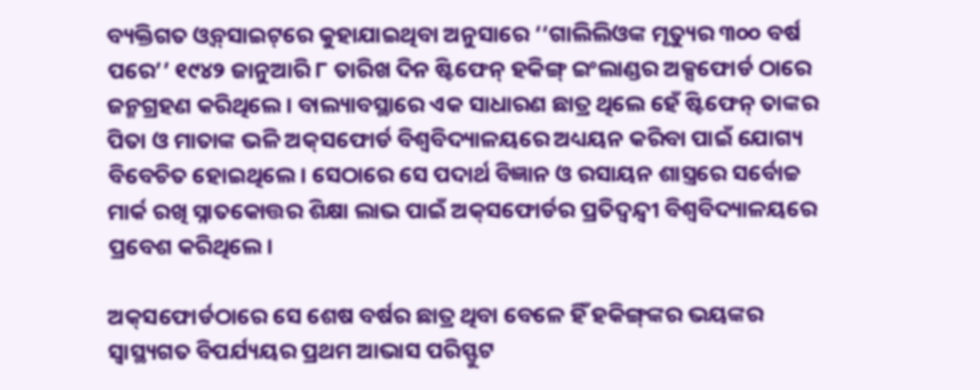ବ୍ୟକ୍ତିଗତ ଓ୍ଵବ୍‌ସାଇଟ୍‌ରେ କୁହାଯାଇଥିବା ଅନୁସାରେ ‘‘ଗାଲିଲିଓଙ୍କ ମୃତ୍ୟୁର ୩୦୦ ବର୍ଷ ପରେ’’ ୧୯୪୨ ଜାନୁଆରି ୮ ତାରିଖ ଦିନ ଷ୍ଟିଫେନ୍‌ ହକିଙ୍ଗ୍‌ ଇଂଲାଣ୍ଡର ଅକ୍ସଫୋର୍ଡ ଠାରେ ଜନ୍ମଗ୍ରହଣ କରିଥିଲେ। ବାଲ୍ୟାବସ୍ଥାରେ ଏକ ସାଧାରଣ ଛାତ୍ର ଥିଲେ ହେଁ ଷ୍ଟିଫେନ୍‌ ତାଙ୍କର ପିତା ଓ ମାତାଙ୍କ ଭଳି ଅକ୍‌ସଫୋର୍ଡ ବିଶ୍ୱବିଦ୍ୟାଳୟରେ ଅଧ୍ୟୟନ କରିବା ପାଇଁ ଯୋଗ୍ୟ ବିବେଚିତ ହୋଇଥିଲେ। ସେଠାରେ ସେ ପଦାର୍ଥ ବିଜ୍ଞାନ ଓ ରସାୟନ ଶାସ୍ତ୍ରରେ ସର୍ବୋଚ୍ଚ ମାର୍କ ରଖି ସ୍ନାତକୋତ୍ତର ଶିକ୍ଷା ଲାଭ ପାଇଁ ଅକ୍‌ସଫୋର୍ଡର ପ୍ରତିଦ୍ୱନ୍ଦ୍ୱୀ ବିଶ୍ୱବିଦ୍ୟାଳୟରେ ପ୍ରବେଶ କରିଥିଲେ।

ଅକ୍‌ସଫୋର୍ଡଠାରେ ସେ ଶେଷ ବର୍ଷର ଛାତ୍ର ଥିବା ବେଳେ ହିଁ ହକିଙ୍ଗ୍‌ଙ୍କର ଭୟଙ୍କର ସ୍ୱାସ୍ଥ୍ୟଗତ ବିପର୍ଯ୍ୟୟର ପ୍ରଥମ ଆଭାସ ପରିସ୍ଫୁଟ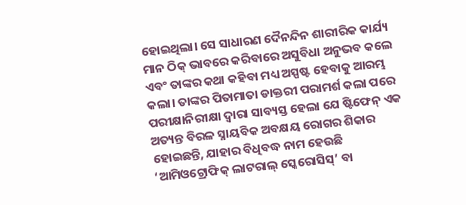ହୋଇଥିଲା। ସେ ସାଧାରଣ ଦୈନନ୍ଦିନ ଶାରୀରିକ କାର୍ଯ୍ୟ ମାନ ଠିକ୍‌ ଭାବରେ କରିବାରେ ଅସୁବିଧା ଅନୁଭବ କଲେ ଏବଂ ତାଙ୍କର କଥା କହିବା ମଧ୍ୟ ଅସ୍ପଷ୍ଟ ହେବାକୁ ଆରମ୍ଭ କଲା। ତାଙ୍କର ପିତାମାତା ଡାକ୍ତରୀ ପରାମର୍ଶ କଲା ପରେ ପରୀକ୍ଷାନିରୀକ୍ଷା ଦ୍ୱାରା ସାବ୍ୟସ୍ତ ହେଲା ଯେ ଷ୍ଟିଫେନ୍‌ ଏକ ଅତ୍ୟନ୍ତ ବିରଳ ସ୍ନାୟବିକ ଅବକ୍ଷୟ ରୋଗର ଶିକାର ହୋଇଛନ୍ତି, ଯାହାର ବିଧିବଦ୍ଧ ନାମ ହେଉଛି ‘ଆମିଓଟ୍ରୋଫିକ୍‌ ଲାଟରାଲ୍‌ ସ୍କେରୋସିସ୍‌’ ବା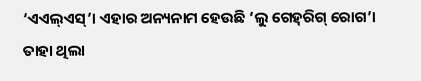‘ଏଏଲ୍‌ଏସ୍‌’। ଏହାର ଅନ୍ୟନାମ ହେଉଛି ‘ଲୁ ଗେହ୍‌ରିଗ୍‌ ରୋଗ’। ତାହା ଥିଲା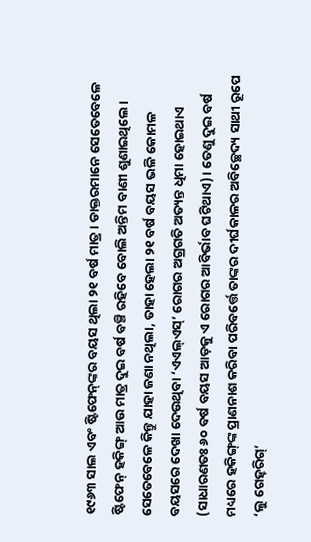୧୯୬୩ ସାଲ ଏବଂ ଷ୍ଟିଫେନ୍‌ଙ୍କର ବୟସ ଥିଲା ୨୧ ବର୍ଷ ମାତ୍ର। ଡାକ୍ତରମାନେ ସେତେବେଳେ ଷ୍ଟିଫେନ୍‌ ହକିଙ୍ଗ୍‌ ଆଉ ମାତ୍ର ଦୁଇ ବର୍ଷ ବଞ୍ଚି ରହିବେ ବୋଲି ଅନ୍ତିମ ବାଣୀ ଶୁଣାଇଥିଲେ। ସେତେବେଳେ କିନ୍ତୁ ଯାହା ଜଣା ନଥିଲା, ତାହା ହେଲା ୨୧ ବର୍ଷ ବୟସ ଭଳି କୋମଳ ବୟସରେ ଦେଖା ଦେଉଥିବା ‘ଏଏଲ୍‌ଏସ୍‌’ ରୋଗର ଅଗ୍ରଗତି ଅତ୍ୟନ୍ତ ଧିମା ହୋଇଥାଏ (ସାଧାରଣତଃ ୬୦ ବର୍ଷ ବୟସ ଆଡ଼କୁ ଏ ରୋଗର ଆବିର୍ଭାବ ଘଟିଥାଏ)। ତେଣୁ ଦୁଇ ବର୍ଷ ମଧ୍ୟରେ ହକିଙ୍ଗ୍‌ଙ୍କ ପ୍ରାଣନାଶ କରିବା ପରିବର୍ତ୍ତେ ତାଙ୍କର ଦୀର୍ଘକାଳର ଅବିଚ୍ଛେଦ୍ୟ ସାଥୀ ରୂପେ ‘ଲୁ ଗେହ୍‌ରିଗ୍‌’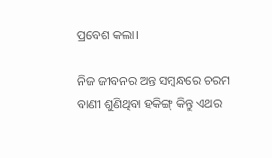ପ୍ରବେଶ କଲା।

ନିଜ ଜୀବନର ଅନ୍ତ ସମ୍ବନ୍ଧରେ ଚରମ ବାଣୀ ଶୁଣିଥିବା ହକିଙ୍ଗ୍‌ କିନ୍ତୁ ଏଥର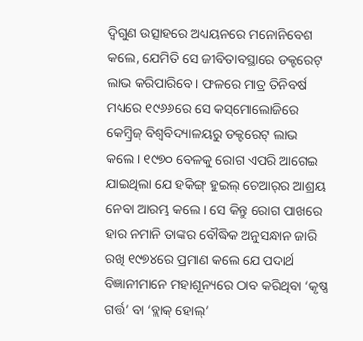ଦ୍ୱିଗୁଣ ଉତ୍ସାହରେ ଅଧ୍ୟୟନରେ ମନୋନିବେଶ କଲେ, ଯେମିତି ସେ ଜୀବିତାବସ୍ଥାରେ ଡକ୍ଟରେଟ୍‌ ଲାଭ କରିପାରିବେ। ଫଳରେ ମାତ୍ର ତିନିବର୍ଷ ମଧ୍ୟରେ ୧୯୬୬ରେ ସେ କସ୍‌ମୋଲୋଜିରେ କେମ୍ବ୍ରିଜ୍‌ ବିଶ୍ୱବିଦ୍ୟାଳୟରୁ ଡକ୍ଟରେଟ୍‌ ଲାଭ କଲେ। ୧୯୭୦ ବେଳକୁ ରୋଗ ଏପରି ଆଗେଇ ଯାଇଥିଲା ଯେ ହକିଙ୍ଗ୍‌ ହୁଇଲ୍‌ ଚେଆର୍‌ର ଆଶ୍ରୟ ନେବା ଆରମ୍ଭ କଲେ। ସେ କିନ୍ତୁ ରୋଗ ପାଖରେ ହାର ନମାନି ତାଙ୍କର ବୌଦ୍ଧିକ ଅନୁସନ୍ଧାନ ଜାରି ରଖି ୧୯୭୪ରେ ପ୍ରମାଣ କଲେ ଯେ ପଦାର୍ଥ ବିଜ୍ଞାନୀମାନେ ମହାଶୂନ୍ୟରେ ଠାବ କରିଥିବା ‘କୃଷ୍ଣ ଗର୍ତ୍ତ’ ବା ‘ବ୍ଲାକ୍‌ ହୋଲ୍‌’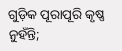ଗୁଡ଼ିକ ପୂରାପୂରି କୃଷ୍ଣ ନୁହଁନ୍ତି;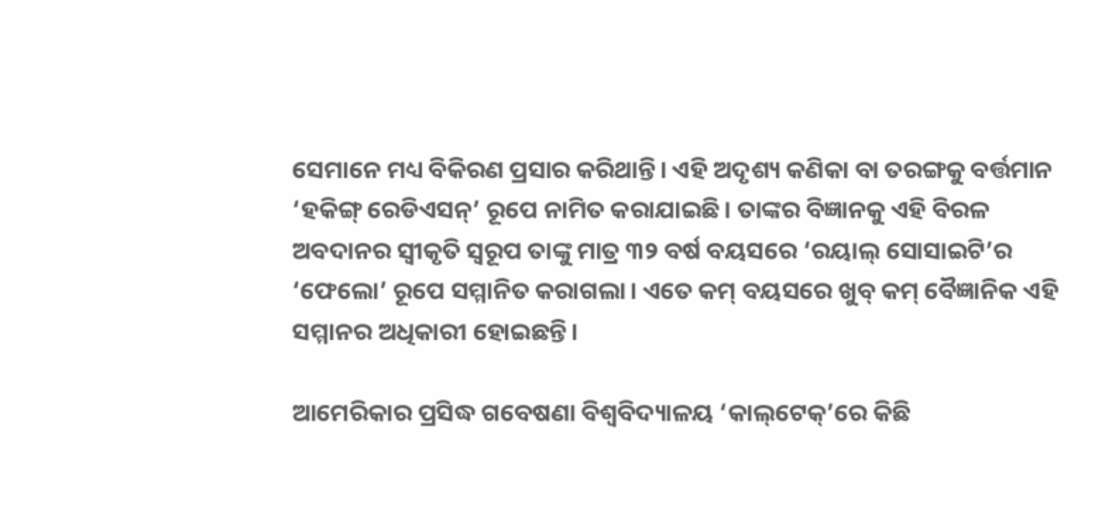ସେମାନେ ମଧ୍ୟ ବିକିରଣ ପ୍ରସାର କରିଥାନ୍ତି। ଏହି ଅଦୃଶ୍ୟ କଣିକା ବା ତରଙ୍ଗକୁ ବର୍ତ୍ତମାନ ‘ହକିଙ୍ଗ୍‌ ରେଡିଏସନ୍‌’ ରୂପେ ନାମିତ କରାଯାଇଛି। ତାଙ୍କର ବିଜ୍ଞାନକୁ ଏହି ବିରଳ ଅବଦାନର ସ୍ୱୀକୃତି ସ୍ୱରୂପ ତାଙ୍କୁ ମାତ୍ର ୩୨ ବର୍ଷ ବୟସରେ ‘ରୟାଲ୍‌ ସୋସାଇଟି’ର ‘ଫେଲୋ’ ରୂପେ ସମ୍ମାନିତ କରାଗଲା। ଏତେ କମ୍‌ ବୟସରେ ଖୁବ୍‌ କମ୍‌ ବୈଜ୍ଞାନିକ ଏହି ସମ୍ମାନର ଅଧିକାରୀ ହୋଇଛନ୍ତି।

ଆମେରିକାର ପ୍ରସିଦ୍ଧ ଗବେଷଣା ବିଶ୍ୱବିଦ୍ୟାଳୟ ‘କାଲ୍‌ଟେକ୍‌’ରେ କିଛି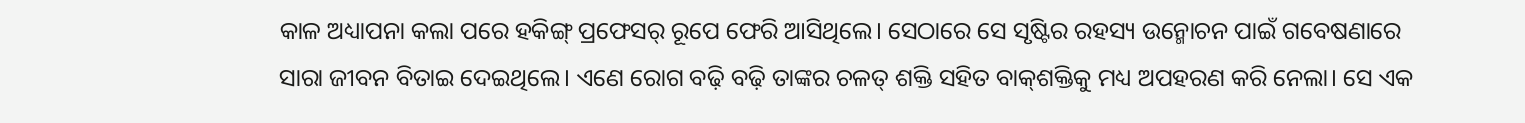କାଳ ଅଧ୍ୟାପନା କଲା ପରେ ହକିଙ୍ଗ୍‌ ପ୍ରଫେସର୍‌ ରୂପେ ଫେରି ଆସିଥିଲେ। ସେଠାରେ ସେ ସୃଷ୍ଟିର ରହସ୍ୟ ଉନ୍ମୋଚନ ପାଇଁ ଗବେଷଣାରେ ସାରା ଜୀବନ ବିତାଇ ଦେଇଥିଲେ। ଏଣେ ରୋଗ ବଢ଼ି ବଢ଼ି ତାଙ୍କର ଚଳତ୍‌ ଶକ୍ତି ସହିତ ବାକ୍‌ଶକ୍ତିକୁ ମଧ୍ୟ ଅପହରଣ କରି ନେଲା। ସେ ଏକ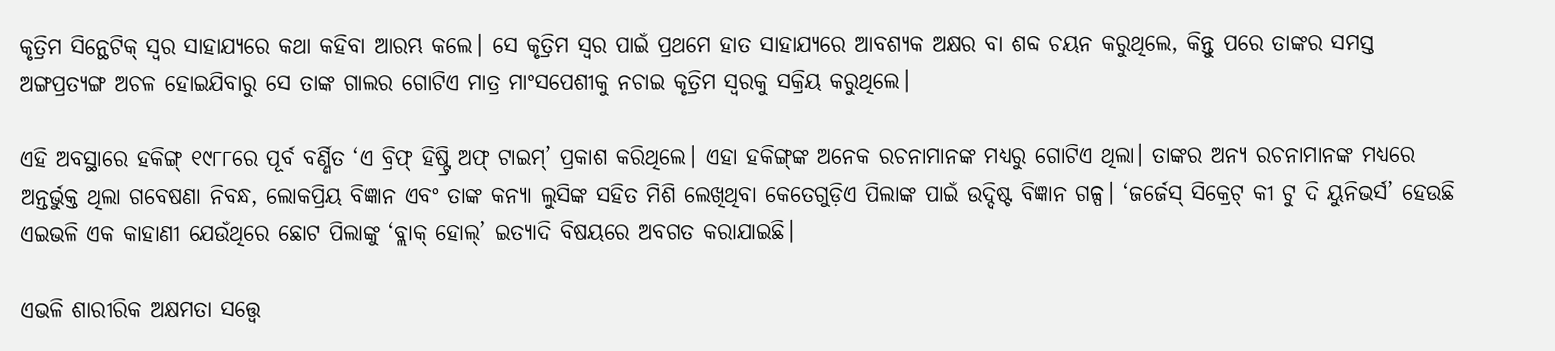କୃତ୍ରିମ ସିନ୍ଥେଟିକ୍‌ ସ୍ୱର ସାହାଯ୍ୟରେ କଥା କହିବା ଆରମ୍ଭ କଲେ। ସେ କୃତ୍ରିମ ସ୍ୱର ପାଇଁ ପ୍ରଥମେ ହାତ ସାହାଯ୍ୟରେ ଆବଶ୍ୟକ ଅକ୍ଷର ବା ଶବ୍ଦ ଚୟନ କରୁଥିଲେ, କିନ୍ତୁ ପରେ ତାଙ୍କର ସମସ୍ତ ଅଙ୍ଗପ୍ରତ୍ୟଙ୍ଗ ଅଚଳ ହୋଇଯିବାରୁ ସେ ତାଙ୍କ ଗାଲର ଗୋଟିଏ ମାତ୍ର ମାଂସପେଶୀକୁ ନଚାଇ କୃତ୍ରିମ ସ୍ୱରକୁ ସକ୍ରିୟ କରୁଥିଲେ।

ଏହି ଅବସ୍ଥାରେ ହକିଙ୍ଗ୍‌ ୧୯୮୮ରେ ପୂର୍ବ ବର୍ଣ୍ଣିତ ‘ଏ ବ୍ରିଫ୍‌ ହିଷ୍ଟ୍ରି ଅଫ୍‌ ଟାଇମ୍‌’ ପ୍ରକାଶ କରିଥିଲେ। ଏହା ହକିଙ୍ଗ୍‌ଙ୍କ ଅନେକ ରଚନାମାନଙ୍କ ମଧ୍ୟରୁ ଗୋଟିଏ ଥିଲା। ତାଙ୍କର ଅନ୍ୟ ରଚନାମାନଙ୍କ ମଧ୍ୟରେ ଅନ୍ତର୍ଭୁକ୍ତ ଥିଲା ଗବେଷଣା ନିବନ୍ଧ, ଲୋକପ୍ରିୟ ବିଜ୍ଞାନ ଏବଂ ତାଙ୍କ କନ୍ୟା ଲୁସିଙ୍କ ସହିତ ମିଶି ଲେଖିଥିବା କେତେଗୁଡ଼ିଏ ପିଲାଙ୍କ ପାଇଁ ଉଦ୍ଦିଷ୍ଟ ବିଜ୍ଞାନ ଗଳ୍ପ। ‘ଜର୍ଜେସ୍‌ ସିକ୍ରେଟ୍‌ କୀ ଟୁ ଦି ୟୁନିଭର୍ସ’ ହେଉଛି ଏଇଭଳି ଏକ କାହାଣୀ ଯେଉଁଥିରେ ଛୋଟ ପିଲାଙ୍କୁ ‘ବ୍ଲାକ୍‌ ହୋଲ୍‌’ ଇତ୍ୟାଦି ବିଷୟରେ ଅବଗତ କରାଯାଇଛି।

ଏଭଳି ଶାରୀରିକ ଅକ୍ଷମତା ସତ୍ତ୍ୱେ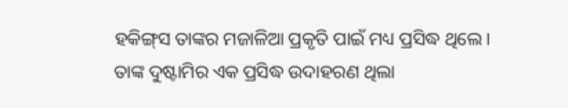ହକିଙ୍ଗ୍‌ସ ତାଙ୍କର ମଜାଳିଆ ପ୍ରକୃତି ପାଇଁ ମଧ୍ୟ ପ୍ରସିଦ୍ଧ ଥିଲେ। ତାଙ୍କ ଦୁଷ୍ଟାମିର ଏକ ପ୍ରସିଦ୍ଧ ଉଦାହରଣ ଥିଲା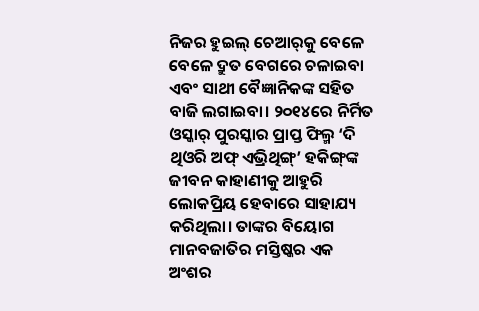ନିଜର ହୁଇଲ୍‌ ଚେଆର୍‌କୁ ବେଳେ ବେଳେ ଦ୍ରୁତ ବେଗରେ ଚଳାଇବା ଏବଂ ସାଥୀ ବୈଜ୍ଞାନିକଙ୍କ ସହିତ ବାଜି ଲଗାଇବା। ୨୦୧୪ରେ ନିର୍ମିତ ଓସ୍କାର୍‌ ପୁରସ୍କାର ପ୍ରାପ୍ତ ଫିଲ୍ମ ‘ଦି ଥିଓରି ଅଫ୍‌ ଏଭ୍ରିଥିଙ୍ଗ୍‌’ ହକିଙ୍ଗ୍‌ଙ୍କ ଜୀବନ କାହାଣୀକୁ ଆହୁରି ଲୋକପ୍ରିୟ ହେବାରେ ସାହାଯ୍ୟ କରିଥିଲା। ତାଙ୍କର ବିୟୋଗ ମାନବଜାତିର ମସ୍ତିଷ୍କର ଏକ ଅଂଶର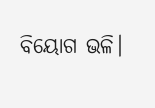ବିୟୋଗ ଭଳି।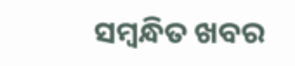ସମ୍ବନ୍ଧିତ ଖବର